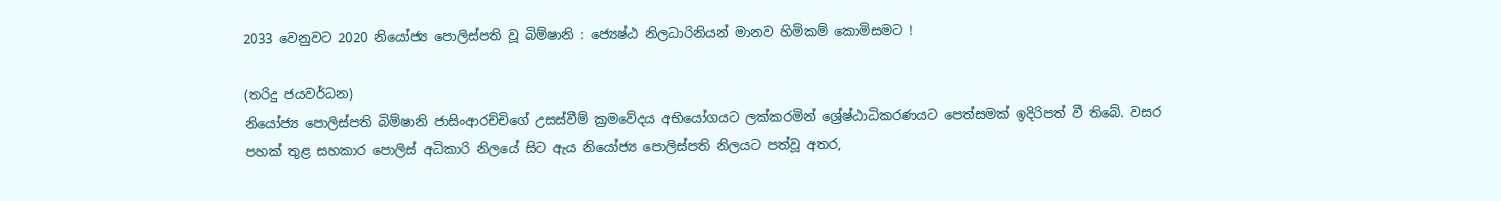2033 වෙනුවට 2020 නියෝජ්‍ය පොලිස්පති වූ බිම්ෂානි : ජ්‍යෙෂ්ඨ නිලධාරිනියන් මානව හිමිකම් කොමිසමට !

(තරිදු ජයවර්ධන)
නියෝජ්‍ය පොලිස්පති බිම්ෂානි ජාසිංආරච්චිගේ උසස්වීම් ක්‍රමවේදය අභියෝගයට ලක්කරමින් ශ්‍රේෂ්ඨාධිකරණයට පෙත්සමක් ඉදිරිපත් වී තිබේ. වසර පහක් තුළ සහකාර පොලිස් අධිකාරි නිලයේ සිට ඇය නියෝජ්‍ය පොලිස්පති නිලයට පත්වූ අතර,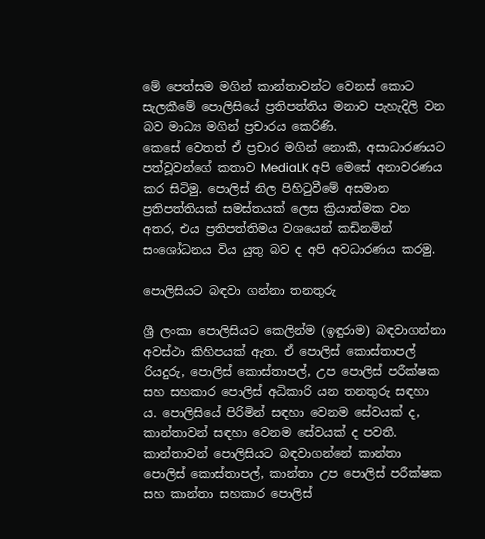මේ පෙත්සම මගින් කාන්තාවන්ට වෙනස් කොට සැලකීමේ පොලිසියේ ප්‍රතිපත්තිය මනාව පැහැදිලි වන බව මාධ්‍ය මගින් ප්‍රචාරය කෙරිණි.
කෙසේ වෙතත් ඒ ප්‍රචාර මගින් නොකී, අසාධාරණයට පත්වූවන්ගේ කතාව MediaLK අපි මෙසේ අනාවරණය කර සිටිමු. පොලිස් නිල පිහිටුවීමේ අසමාන ප්‍රතිපත්තියක් සමස්තයක් ලෙස ක්‍රියාත්මක වන අතර, එය ප්‍රතිපත්තිමය වශයෙන් කඩිනමින් සංශෝධනය විය යුතු බව ද අපි අවධාරණය කරමු.

පොලිසියට බඳවා ගන්නා තනතුරු

ශ්‍රී ලංකා පොලිසියට කෙලින්ම (ඉඳුරාම) බඳවාගන්නා අවස්ථා කිහිපයක් ඇත. ඒ පොලිස් කොස්තාපල් රියදුරු, පොලිස් කොස්තාපල්, උප පොලිස් පරීක්ෂක සහ සහකාර පොලිස් අධිකාරි යන තනතුරු සඳහා ය. පොලිසියේ පිරිමින් සඳහා වෙනම සේවයක් ද, කාන්තාවන් සඳහා වෙනම සේවයක් ද පවතී. කාන්තාවන් පොලිසියට බඳවාගන්නේ කාන්තා පොලිස් කොස්තාපල්, කාන්තා උප පොලිස් පරීක්ෂක සහ කාන්තා සහකාර පොලිස්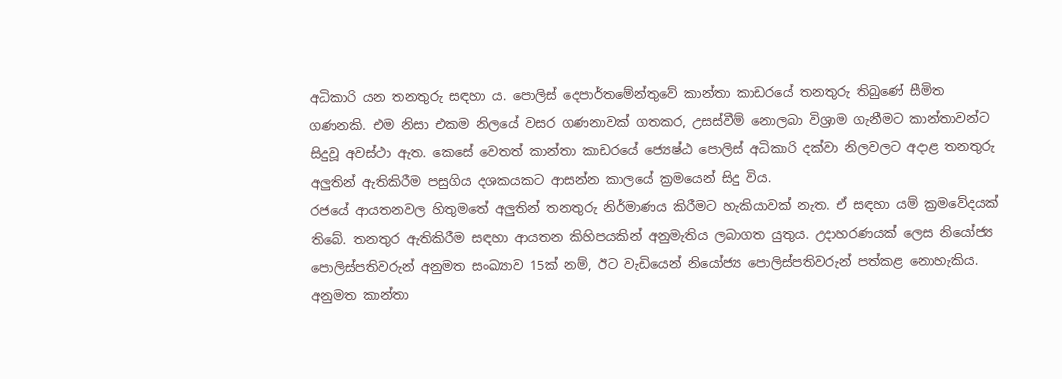අධිකාරි යන තනතුරු සඳහා ය. පොලිස් දෙපාර්තමේන්තුවේ කාන්තා කාඩරයේ තනතුරු තිබුණේ සීමිත ගණනකි. එම නිසා එකම නිලයේ වසර ගණනාවක් ගතකර, උසස්වීම් නොලබා විශ්‍රාම ගැනීමට කාන්තාවන්ට සිදුවූ අවස්ථා ඇත. කෙසේ වෙතත් කාන්තා කාඩරයේ ජ්‍යෙෂ්ඨ පොලිස් අධිකාරි දක්වා නිලවලට අදාළ තනතුරු අලුතින් ඇතිකිරීම පසුගිය දශකයකට ආසන්න කාලයේ ක්‍රමයෙන් සිදු විය.
රජයේ ආයතනවල හිතුමතේ අලුතින් තනතුරු නිර්මාණය කිරීමට හැකියාවක් නැත. ඒ සඳහා යම් ක්‍රමවේදයක් තිබේ. තනතුර ඇතිකිරීම සඳහා ආයතන කිහිපයකින් අනුමැතිය ලබාගත යුතුය. උදාහරණයක් ලෙස නියෝජ්‍ය පොලිස්පතිවරුන් අනුමත සංඛ්‍යාව 15ක් නම්, ඊට වැඩියෙන් නියෝජ්‍ය පොලිස්පතිවරුන් පත්කළ නොහැකිය. අනුමත කාන්තා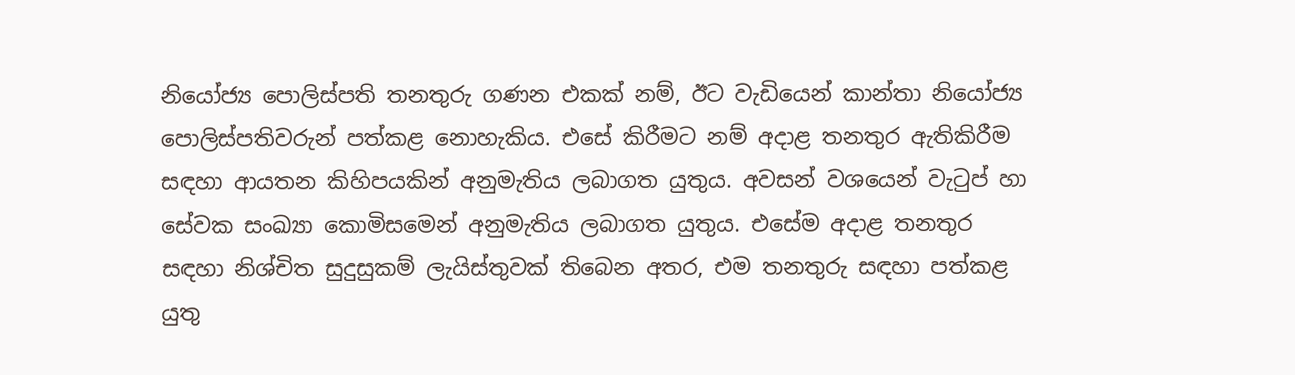නියෝජ්‍ය පොලිස්පති තනතුරු ගණන එකක් නම්, ඊට වැඩියෙන් කාන්තා නියෝජ්‍ය පොලිස්පතිවරුන් පත්කළ නොහැකිය. එසේ කිරීමට නම් අදාළ තනතුර ඇතිකිරීම සඳහා ආයතන කිහිපයකින් අනුමැතිය ලබාගත යුතුය. අවසන් වශයෙන් වැටුප් හා සේවක සංඛ්‍යා කොමිසමෙන් අනුමැතිය ලබාගත යුතුය. එසේම අදාළ තනතුර සඳහා නිශ්චිත සුදුසුකම් ලැයිස්තුවක් තිබෙන අතර, එම තනතුරු සඳහා පත්කළ යුතු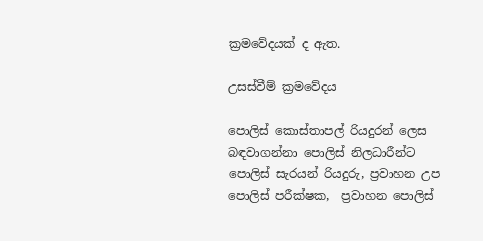ක්‍රමවේදයක් ද ඇත.

උසස්වීම් ක්‍රමවේදය

පොලිස් කොස්තාපල් රියදුරන් ලෙස බඳවාගන්නා පොලිස් නිලධාරීන්ට පොලිස් සැරයන් රියදුරු, ප්‍රවාහන උප පොලිස් පරීක්ෂක,  ප්‍රවාහන පොලිස්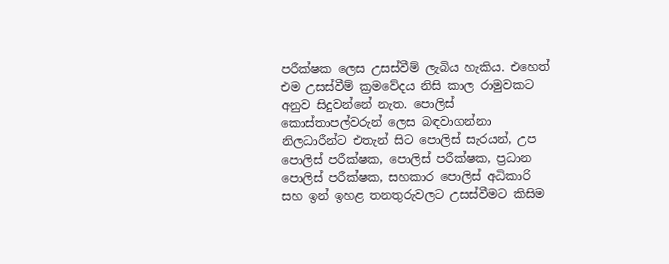පරීක්ෂක ලෙස උසස්වීම් ලැබිය හැකිය. එහෙත් එම උසස්වීම් ක්‍රමවේදය නිසි කාල රාමුවකට අනුව සිදුවන්නේ නැත. පොලිස් කොස්තාපල්වරුන් ලෙස බඳවාගන්නා නිලධාරීන්ට එතැන් සිට පොලිස් සැරයන්, උප පොලිස් පරීක්ෂක, පොලිස් පරීක්ෂක, ප්‍රධාන පොලිස් පරීක්ෂක, සහකාර පොලිස් අධිකාරි සහ ඉන් ඉහළ තනතුරුවලට උසස්වීමට කිසිම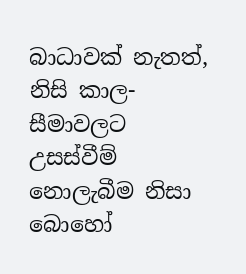බාධාවක් නැතත්, නිසි කාල- සීමාවලට උසස්වීම් නොලැබීම නිසා බොහෝ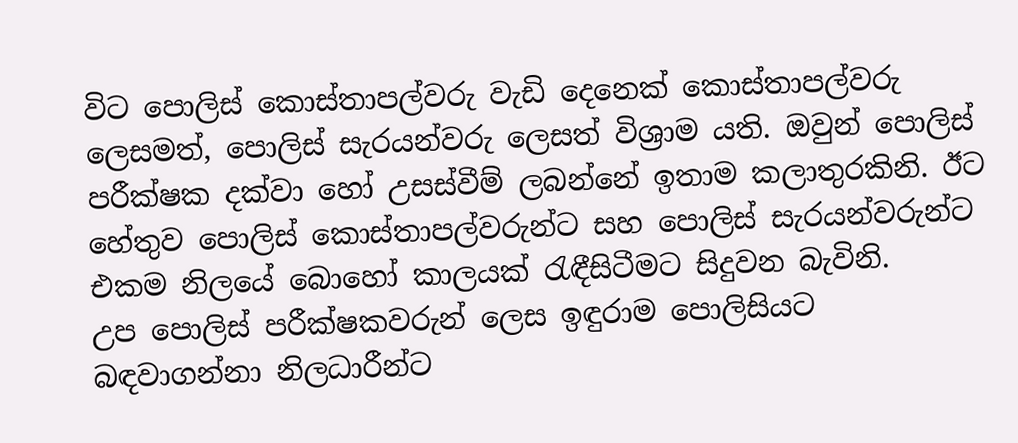විට පොලිස් කොස්තාපල්වරු වැඩි දෙනෙක් කොස්තාපල්වරු ලෙසමත්, පොලිස් සැරයන්වරු ලෙසත් විශ්‍රාම යති. ඔවුන් පොලිස් පරීක්ෂක දක්වා හෝ උසස්වීම් ලබන්නේ ඉතාම කලාතුරකිනි. ඊට හේතුව පොලිස් කොස්තාපල්වරුන්ට සහ පොලිස් සැරයන්වරුන්ට එකම නිලයේ බොහෝ කාලයක් රැඳීසිටීමට සිදුවන බැවිනි.
උප පොලිස් පරීක්ෂකවරුන් ලෙස ඉඳුරාම පොලිසියට බඳවාගන්නා නිලධාරීන්ට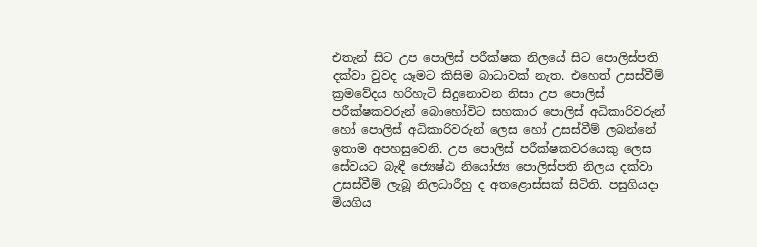එතැන් සිට උප පොලිස් පරීක්ෂක නිලයේ සිට පොලිස්පති දක්වා වුවද යෑමට කිසිම බාධාවක් නැත. එහෙත් උසස්වීම් ක්‍රමවේදය හරිහැටි සිදුනොවන නිසා උප පොලිස් පරීක්ෂකවරුන් බොහෝවිට සහකාර පොලිස් අධිකාරිවරුන් හෝ පොලිස් අධිකාරිවරුන් ලෙස හෝ උසස්වීම් ලබන්නේ ඉතාම අපහසුවෙනි. උප පොලිස් පරීක්ෂකවර‌යෙකු ලෙස සේවයට බැඳී ජ්‍යෙෂ්ඨ නියෝජ්‍ය පොලිස්පති නිලය දක්වා උසස්වීම් ලැබූ නිලධාරීහු ද අතළොස්සක් සිටිති. පසුගියදා මියගිය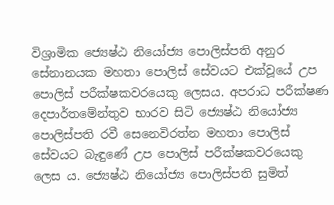විශ්‍රාමික ජ්‍යෙෂ්ඨ නියෝජ්‍ය පොලිස්පති අනුර සේනානයක මහතා පොලිස් සේවයට එක්වූයේ උප පොලිස් පරීක්ෂකවර‌යෙකු ලෙසය. අපරාධ පරීක්ෂණ දෙපාර්තමේන්තුව භාරව සිටි ජ්‍යෙෂ්ඨ නියෝජ්‍ය පොලිස්පති රවී සෙනෙවිරත්න මහතා පොලිස් සේවයට බැඳුණේ උප පොලිස් පරීක්ෂකවරයෙකු ලෙස ය. ජ්‍යෙෂ්ඨ නියෝජ්‍ය පොලිස්පති සුමිත්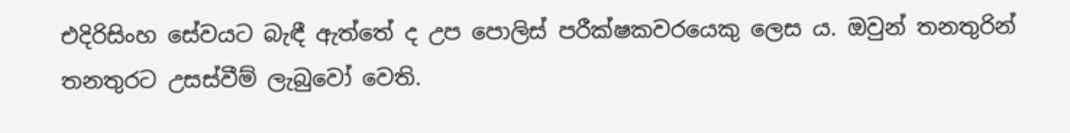එදිරිසිංහ සේවයට බැඳී ඇත්තේ ද උප පොලිස් පරීක්ෂකවරයෙකු ලෙස ය. ඔවුන් තනතුරින් තනතුරට උසස්වීම් ලැබුවෝ වෙති.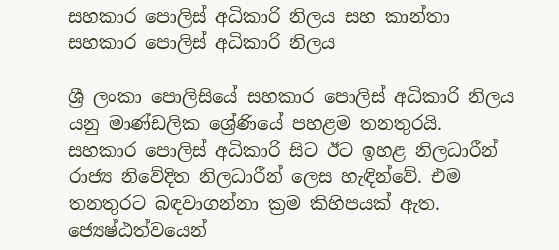සහකාර පොලිස් අධිකාරි නිලය සහ කාන්තා සහකාර පොලිස් අධිකාරි නිලය

ශ්‍රී ලංකා පොලිසියේ සහකාර පොලිස් අධිකාරි නිලය යනු මාණ්ඩලික ශ්‍රේණියේ පහළම තනතුරයි. සහකාර පොලිස් අධිකාරි සිට ඊට ඉහළ නිලධාරීන් රාජ්‍ය නිවේදිත නිලධාරීන් ලෙස හැඳින්වේ. එම තනතුරට බඳවාගන්නා ක්‍රම කිහිපයක් ඇත. ජ්‍යෙෂ්ඨත්වයෙන්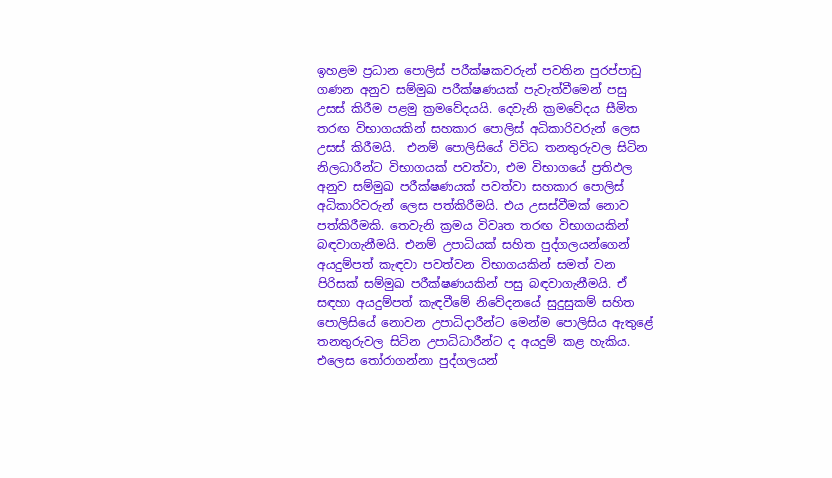ඉහළම ප්‍රධාන පොලිස් පරීක්ෂකවරුන් පවතින පුරප්පාඩු ගණන අනුව සම්මුඛ පරීක්ෂණයක් පැවැත්වීමෙන් පසු උසස් කිරීම පළමු ක්‍රමවේදයයි. දෙවැනි ක්‍රමවේදය සීමිත තරඟ විභාගයකින් සහකාර පොලිස් අධිකාරිවරුන් ලෙස උසස් කිරීමයි.  එනම් පොලිසියේ විවිධ තනතුරුවල සිටින නිලධාරීන්ට විභාගයක් පවත්වා, එම විභාගයේ ප්‍රතිඵල අනුව සම්මුඛ පරීක්ෂණයක් පවත්වා සහකාර පොලිස් අධිකාරිවරුන් ලෙස පත්කිරීමයි. එය උසස්වීමක් නොව පත්කිරීමකි. තෙවැනි ක්‍රමය විවෘත තරඟ විභාගයකින් බඳවාගැනීමයි. එනම් උපාධියක් සහිත පුද්ගලයන්ගෙන් අයදුම්පත් කැඳවා පවත්වන විභාගයකින් සමත් වන පිරිසක් සම්මුඛ පරීක්ෂණයකින් පසු බඳවාගැනීමයි. ඒ සඳහා අයදුම්පත් කැඳවීමේ නිවේදනයේ සුදුසුකම් සහිත පොලිසියේ නොවන උපාධිදාරීන්ට මෙන්ම පොලිසිය ඇතුළේ තනතුරුවල සිටින උපාධිධාරීන්ට ද අයදුම් කළ හැකිය. එලෙස තෝරාගන්නා පුද්ගලයන්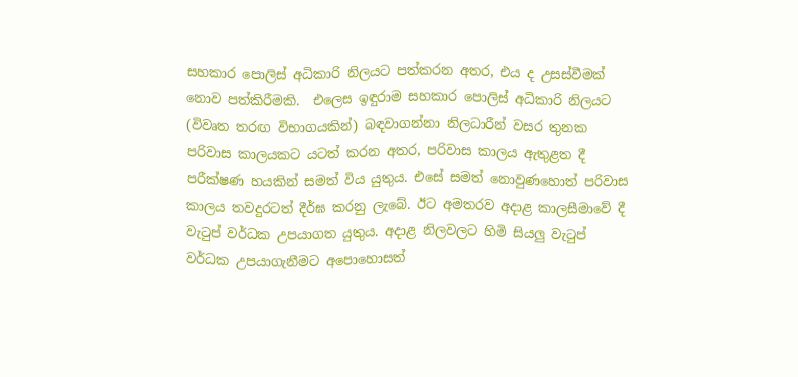සහකාර පොලිස් අධිකාරි නිලයට පත්කරන අතර, එය ද උසස්වීමක් නොව පත්කිරීමකි.  එලෙස ඉඳුරාම සහකාර පොලිස් අධිකාරි නිලයට (විවෘත තරඟ විභාගයකින්) බඳවාගන්නා නිලධාරීන් වසර තුනක පරිවාස කාලයකට යටත් කරන අතර, පරිවාස කාලය ඇතුළත දී පරීක්ෂණ හයකින් සමත් විය යුතුය. එසේ සමත් නොවුණහොත් පරිවාස කාලය තවදුරටත් දීර්ඝ කරනු ලැබේ. ඊට අමතරව අදාළ කාලසීමාවේ දී වැටුප් වර්ධක උපයාගත යුතුය. අදාළ නිලවලට හිමි සියලු වැටුප් වර්ධක උපයාගැනීමට අපොහොසත්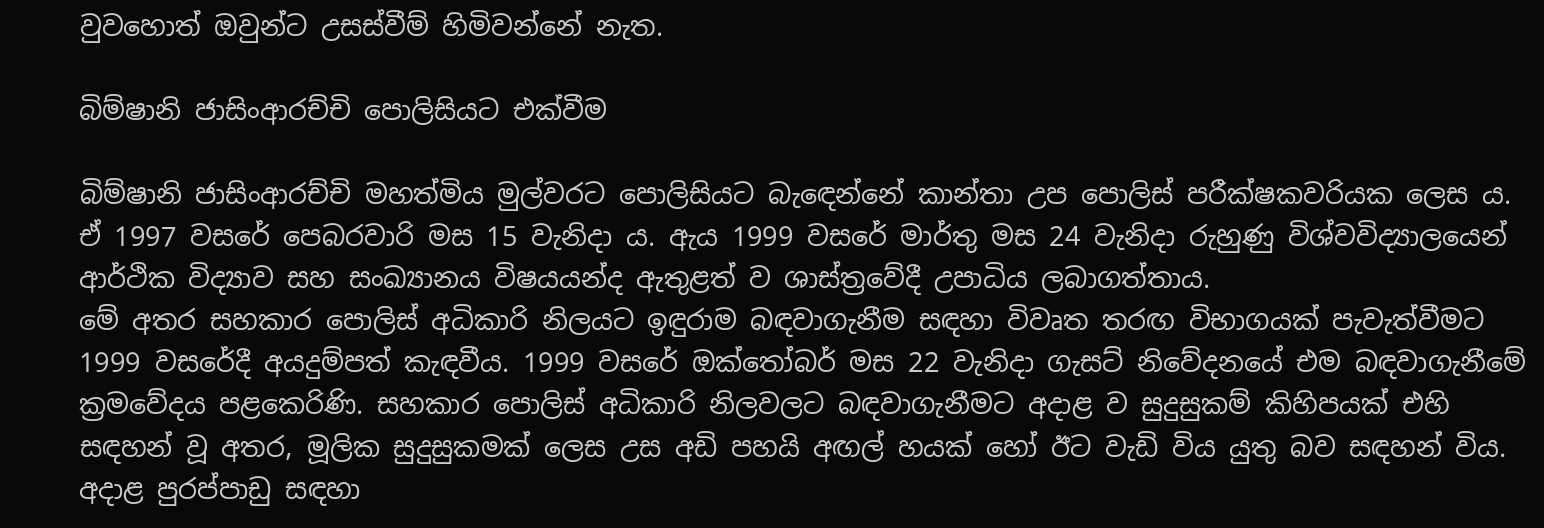වුවහොත් ඔවුන්ට උසස්වීම් හිමිවන්නේ නැත.

බිම්ෂානි ජාසිංආරච්චි පොලිසියට එක්වීම

බිම්ෂානි ජාසිංආරච්චි මහත්මිය මුල්වරට පොලිසියට බැඳෙන්නේ කාන්තා උප පොලිස් පරීක්ෂකවරියක ලෙස ය. ඒ 1997 වසරේ පෙබරවාරි මස 15 වැනිදා ය. ඇය 1999 වසරේ මාර්තු මස 24 වැනිදා රුහුණු විශ්වවිද්‍යාලයෙන් ආර්ථික විද්‍යාව සහ සංඛ්‍යානය විෂයයන්ද ඇතුළත් ව ශාස්ත්‍රවේදී උපාධිය ලබාගත්තාය.
මේ අතර සහකාර පොලිස් අධිකාරි නිලයට ඉඳුරාම බඳවාගැනීම සඳහා විවෘත තරඟ විභාගයක් පැවැත්වීමට 1999 වසරේදී අයදුම්පත් කැඳවීය. 1999 වසරේ ඔක්තෝබර් මස 22 වැනිදා ගැසට් නිවේදනයේ එම බඳවාගැනීමේ ක්‍රමවේදය පළකෙරිණි. සහකාර පොලිස් අධිකාරි නිලවලට බඳවාගැනීමට අදාළ ව සුදුසුකම් කිහිපයක් එහි සඳහන් වූ අතර, මූලික සුදුසුකමක් ලෙස උස අඩි පහයි අඟල් හයක් හෝ ඊට වැඩි විය යුතු බව සඳහන් විය.
අදාළ පුරප්පාඩු සඳහා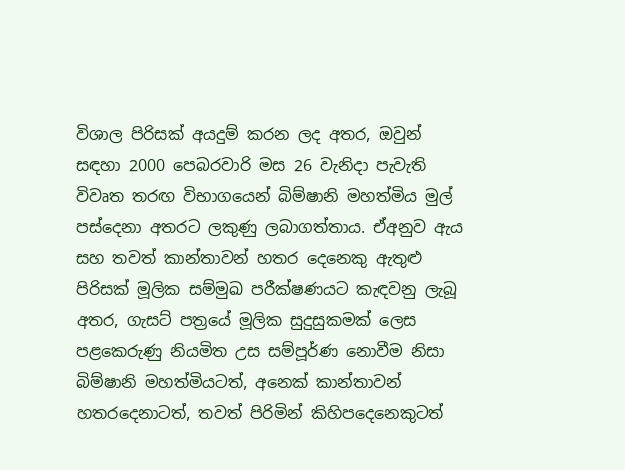විශාල පිරිසක් අයදුම් කරන ලද අතර, ඔවුන් සඳහා 2000 පෙබරවාරි මස 26 වැනිදා පැවැති විවෘත තරඟ විභාගයෙන් බිම්ෂානි මහත්මිය මුල් පස්දෙනා අතරට ලකුණු ලබාගත්තාය. ඒඅනුව ඇය සහ තවත් කාන්තාවන් හතර දෙනෙකු ඇතුළු පිරිසක් මූලික සම්මුඛ පරීක්ෂණයට කැඳවනු ලැබූ අතර, ගැසට් පත්‍රයේ මූලික සුදුසුකමක් ලෙස පළකෙරුණු නියමිත උස සම්පූර්ණ නොවීම නිසා බිම්ෂානි මහත්මියටත්, අනෙක් කාන්තාවන් හතරදෙනාටත්, තවත් පිරිමින් කිහිපදෙනෙකුටත්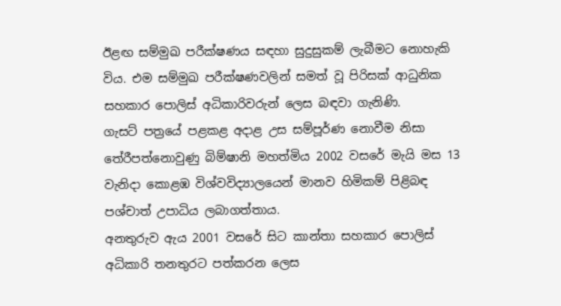ඊළඟ සම්මුඛ පරීක්ෂණය සඳහා සුදුසුකම් ලැබීමට නොහැකි විය. එම සම්මුඛ පරීක්ෂණවලින් සමත් වූ පිරිසක් ආධුනික සහකාර පොලිස් අධිකාරිවරුන් ලෙස බඳවා ගැනිණි.
ගැසට් පත්‍රයේ පළකළ අදාළ උස සම්පූර්ණ නොවීම නිසා තේරීපත්නොවුණු බිම්ෂානි මහත්මිය 2002 වසරේ මැයි මස 13 වැනිදා කොළඹ විශ්වවිද්‍යාලයෙන් මානව හිමිකම් පිළිබඳ පශ්චාත් උපාධිය ලබාගත්තාය.
අනතුරුව ඇය 2001 වසරේ සිට කාන්තා සහකාර පොලිස් අධිකාරි තනතුරට පත්කරන ලෙස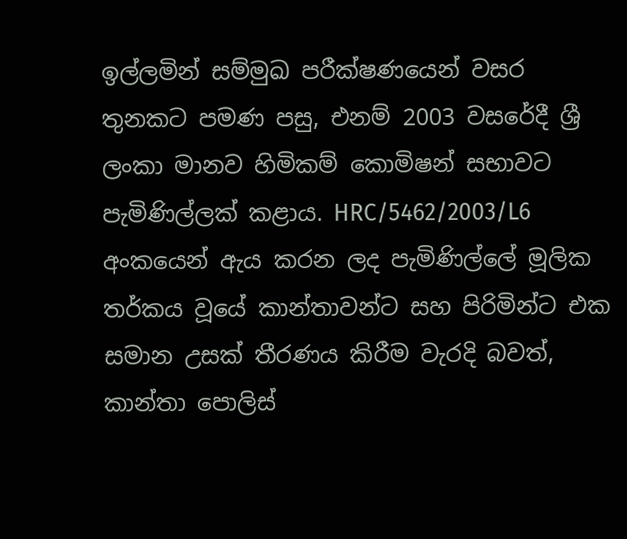ඉල්ලමින් සම්මුඛ පරීක්ෂණයෙන් වසර තුනකට පමණ පසු, එනම් 2003 වසරේදී ශ්‍රී ලංකා මානව හිමිකම් කොමිෂන් සභාවට පැමිණිල්ලක් කළාය. HRC/5462/2003/L6 අංකයෙන් ඇය කරන ලද පැමිණිල්ලේ මූලික තර්කය වූයේ කාන්තාවන්ට සහ පිරිමින්ට එක සමාන උසක් තීරණය කිරීම වැරදි බවත්, කාන්තා පොලිස්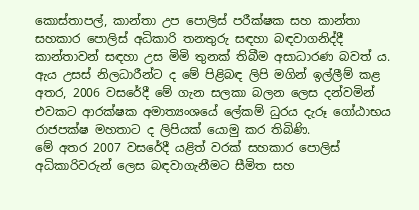කොස්තාපල්, කාන්තා උප පොලිස් පරීක්ෂක සහ කාන්තා සහකාර පොලිස් අධිකාරි තනතුරු සඳහා බඳවාගනිද්දී කාන්තාවන් සඳහා උස මිමි තුනක් තිබීම අසාධාරණ බවත් ය. ඇය උසස් නිලධාරීන්ට ද මේ පිළිබඳ ලිපි මගින් ඉල්ලීම් කළ අතර, 2006 වසරේදී මේ ගැන සලකා බලන ලෙස දන්වමින් එවකට ආරක්ෂක අමාත්‍යංශයේ ලේකම් ධුරය දැරූ ගෝඨාභය රාජපක්ෂ මහතාට ද ලිපියක් යොමු කර තිබිණි.
මේ අතර 2007 වසරේදී යළිත් වරක් සහකාර පොලිස් අධිකාරිවරුන් ලෙස බඳවාගැනීමට සීමිත සහ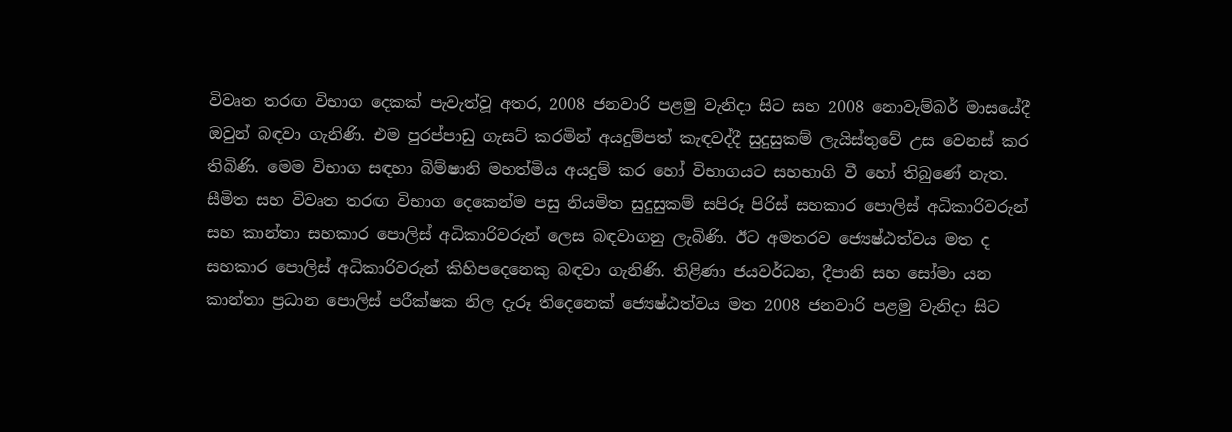විවෘත තරඟ විභාග දෙකක් පැවැත්වූ අතර, 2008 ජනවාරි පළමු වැනිදා සිට සහ 2008 නොවැම්බර් මාසයේදී ඔවුන් බඳවා ගැනිණි. එම පුරප්පාඩු ගැසට් කරමින් අයදුම්පත් කැඳවද්දී සුදුසුකම් ලැයිස්තුවේ උස වෙනස් කර තිබිණි. මෙම විභාග සඳහා බිම්ෂානි මහත්මිය අයදුම් කර හෝ විභාගයට සහභාගි වී හෝ තිබුණේ නැත.  සීමිත සහ විවෘත තරඟ විභාග දෙකෙන්ම පසු නියමිත සුදුසුකම් සපිරූ පිරිස් සහකාර පොලිස් අධිකාරිවරුන් සහ කාන්තා සහකාර පොලිස් අධිකාරිවරුන් ලෙස බඳවාගනු ලැබිණි. ඊට අමතරව ජ්‍යෙෂ්ඨත්වය මත ද සහකාර පොලිස් අධිකාරිවරුන් කිහිපදෙනෙකු බඳවා ගැනිණි. තිළිණා ජයවර්ධන, දීපානි සහ සෝමා යන කාන්තා ප්‍රධාන පොලිස් පරීක්ෂක නිල දැරූ තිදෙනෙක් ජ්‍යෙෂ්ඨත්වය මත 2008 ජනවාරි පළමු වැනිදා සිට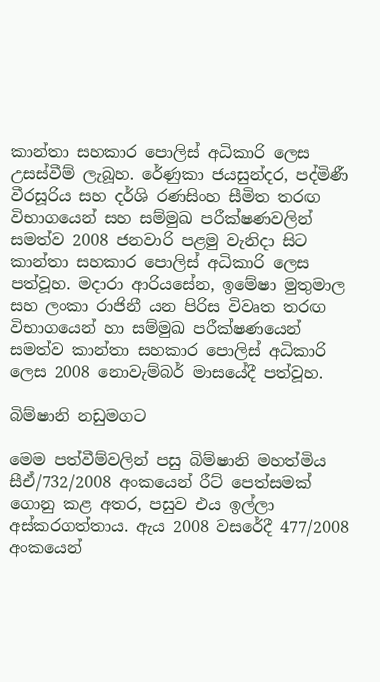කාන්තා සහකාර පොලිස් අධිකාරි ලෙස උසස්වීම් ලැබූහ. රේණුකා ජයසුන්දර, පද්මිණී වීරසූරිය සහ දර්ශි රණසිංහ සීමිත තරඟ විභාගයෙන් සහ සම්මුඛ පරීක්ෂණවලින් සමත්ව 2008 ජනවාරි පළමු වැනිදා සිට කාන්තා සහකාර පොලිස් අධිකාරි ලෙස පත්වූහ. මදාරා ආරියසේන, ඉමේෂා මුතුමාල සහ ලංකා රාජිනී යන පිරිස විවෘත තරඟ විභාගයෙන් හා සම්මුඛ පරීක්ෂණයෙන් සමත්ව කාන්තා සහකාර පොලිස් අධිකාරි ලෙස 2008 නොවැම්බර් මාසයේදී පත්වූහ.

බිම්ෂානි නඩුමගට

මෙම පත්වීම්වලින් පසු බිම්ෂානි මහත්මිය සීඒ/732/2008 අංකයෙන් රීට් පෙත්සමක් ගොනු කළ අතර, පසුව එය ඉල්ලා අස්කරගත්තාය. ඇය 2008 වසරේදී 477/2008 අංකයෙන්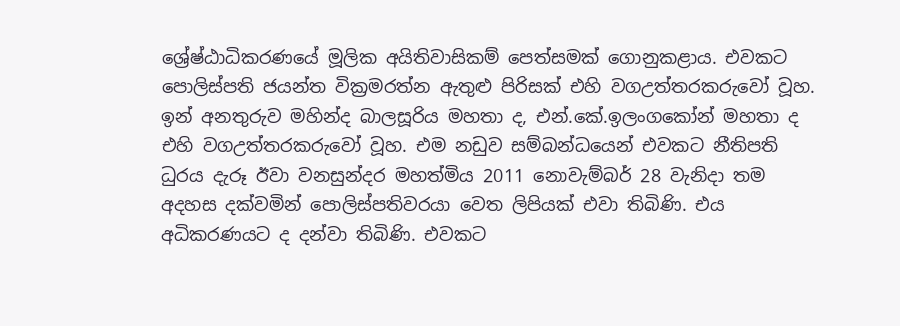ශ්‍රේෂ්ඨාධිකරණයේ මූලික අයිතිවාසිකම් පෙත්සමක් ගොනුකළාය. එවකට පොලිස්පති ජයන්ත වික්‍රමරත්න ඇතුළු පිරිසක් එහි වගඋත්තරකරුවෝ වූහ. ඉන් අනතුරුව මහින්ද බාලසූරිය මහතා ද, එන්.කේ.ඉලංගකෝන් මහතා ද එහි වගඋත්තරකරුවෝ වූහ. එම නඩුව සම්බන්ධයෙන් එවකට නීතිපති ධුරය දැරූ ඊවා වනසුන්දර මහත්මිය 2011 නොවැම්බර් 28 වැනිදා තම අදහස දක්වමින් පොලිස්පතිවරයා වෙත ලිපියක් එවා තිබිණි. එය අධිකරණයට ද දන්වා තිබිණි. එවකට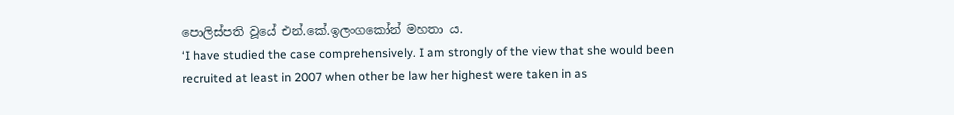පොලිස්පති වූයේ එන්.කේ.ඉලංගකෝන් මහතා ය.
‘I have studied the case comprehensively. I am strongly of the view that she would been recruited at least in 2007 when other be law her highest were taken in as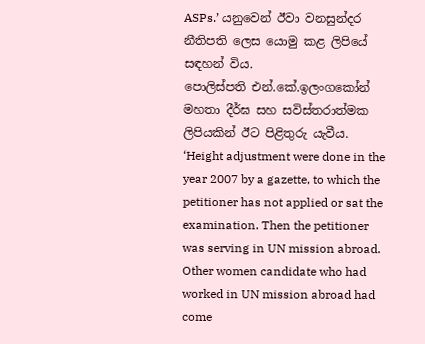ASPs.’ යනුවෙන් ඊවා වනසුන්දර නීතිපති ලෙස යොමු කළ ලිපියේ සඳහන් විය.
පොලිස්පති එන්.කේ.ඉලංගකෝන් මහතා දීර්ඝ සහ සවිස්තරාත්මක ලිපියකින් ඊට පිළිතුරු යැවීය.
‘Height adjustment were done in the year 2007 by a gazette, to which the petitioner has not applied or sat the examination. Then the petitioner was serving in UN mission abroad. Other women candidate who had worked in UN mission abroad had come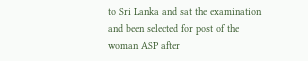to Sri Lanka and sat the examination and been selected for post of the woman ASP after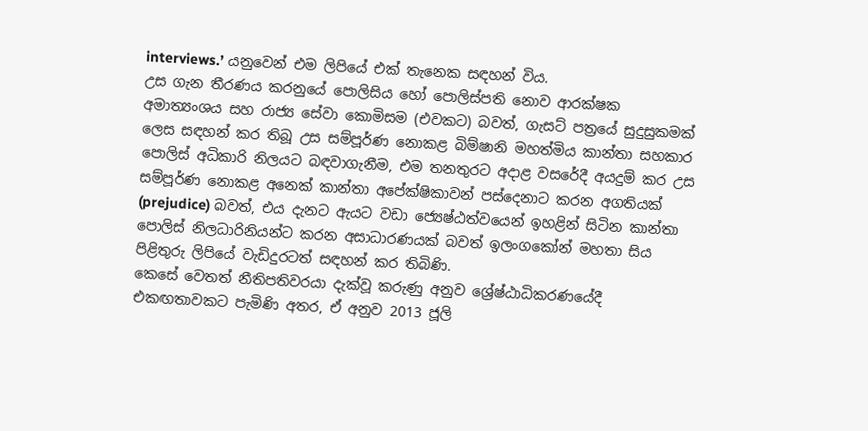interviews.’ යනුවෙන් එම ලිපියේ එක් තැනෙක සඳහන් විය.
උස ගැන තීරණය කරනුයේ පොලිසිය හෝ පොලිස්පති නොව ආරක්ෂක අමාත්‍යංශය සහ රාජ්‍ය සේවා කොමිසම (එවකට) බවත්, ගැසට් පත්‍රයේ සුදුසුකමක් ලෙස සඳහන් කර තිබූ උස සම්පූර්ණ නොකළ බිම්ෂානි මහත්මිය කාන්තා සහකාර පොලිස් අධිකාරි නිලයට බඳවාගැනීම, එම තනතුරට අදාළ වසරේදී අයදුම් කර උස සම්පූර්ණ නොකළ අනෙක් කාන්තා අපේක්ෂිකාවන් පස්දෙනාට කරන අගතියක් (prejudice) බවත්, එය දැනට ඇයට වඩා ජ්‍යෙෂ්ඨත්වයෙන් ඉහළින් සිටින කාන්තා පොලිස් නිලධාරිනියන්ට කරන අසාධාරණයක් බවත් ඉලංගකෝන් මහතා සිය පිළිතුරු ලිපියේ වැඩිදුරටත් සඳහන් කර තිබිණි.
කෙසේ වෙතත් නීතිපතිවරයා දැක්වූ කරුණු අනුව ශ්‍රේෂ්ඨාධිකරණයේදී එකඟතාවකට පැමිණි අතර, ඒ අනුව 2013 ජූලි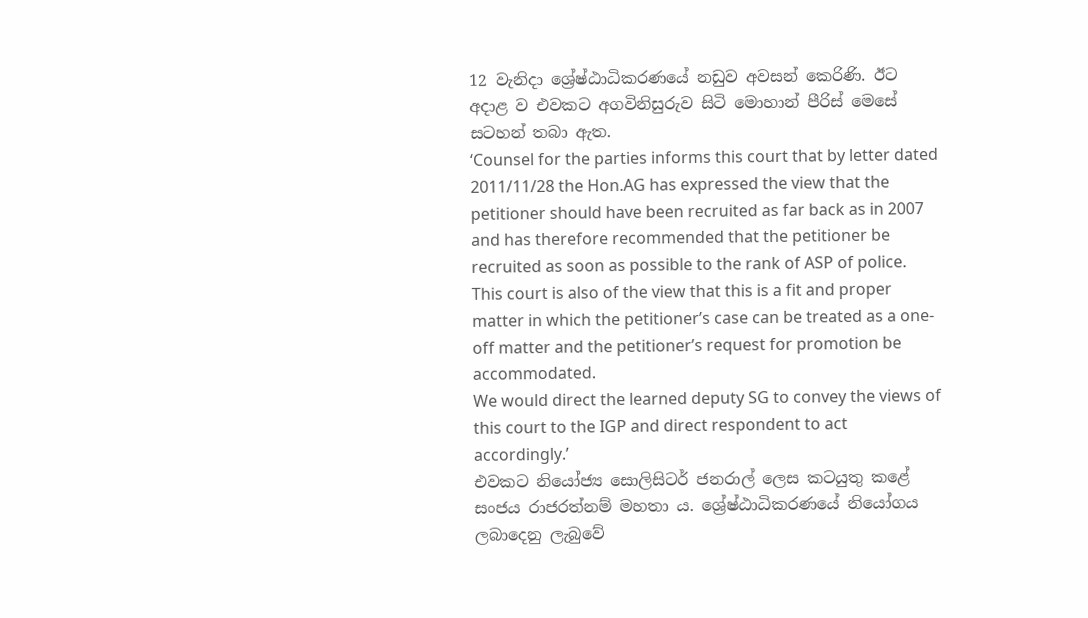12 වැනිදා ශ්‍රේෂ්ඨාධිකරණයේ නඩුව අවසන් කෙරිණි. ඊට අදාළ ව එවකට අගවිනිසුරුව සිටි මොහාන් පීරිස් මෙසේ සටහන් තබා ඇත.
‘Counsel for the parties informs this court that by letter dated 2011/11/28 the Hon.AG has expressed the view that the petitioner should have been recruited as far back as in 2007 and has therefore recommended that the petitioner be recruited as soon as possible to the rank of ASP of police.
This court is also of the view that this is a fit and proper matter in which the petitioner’s case can be treated as a one-off matter and the petitioner’s request for promotion be accommodated.
We would direct the learned deputy SG to convey the views of this court to the IGP and direct respondent to act accordingly.’
එවකට නියෝජ්‍ය සොලිසිටර් ජනරාල් ලෙස කටයුතු කළේ සංජය රාජරත්නම් මහතා ය. ශ්‍රේෂ්ඨාධිකරණයේ නියෝගය ලබාදෙනු ලැබුවේ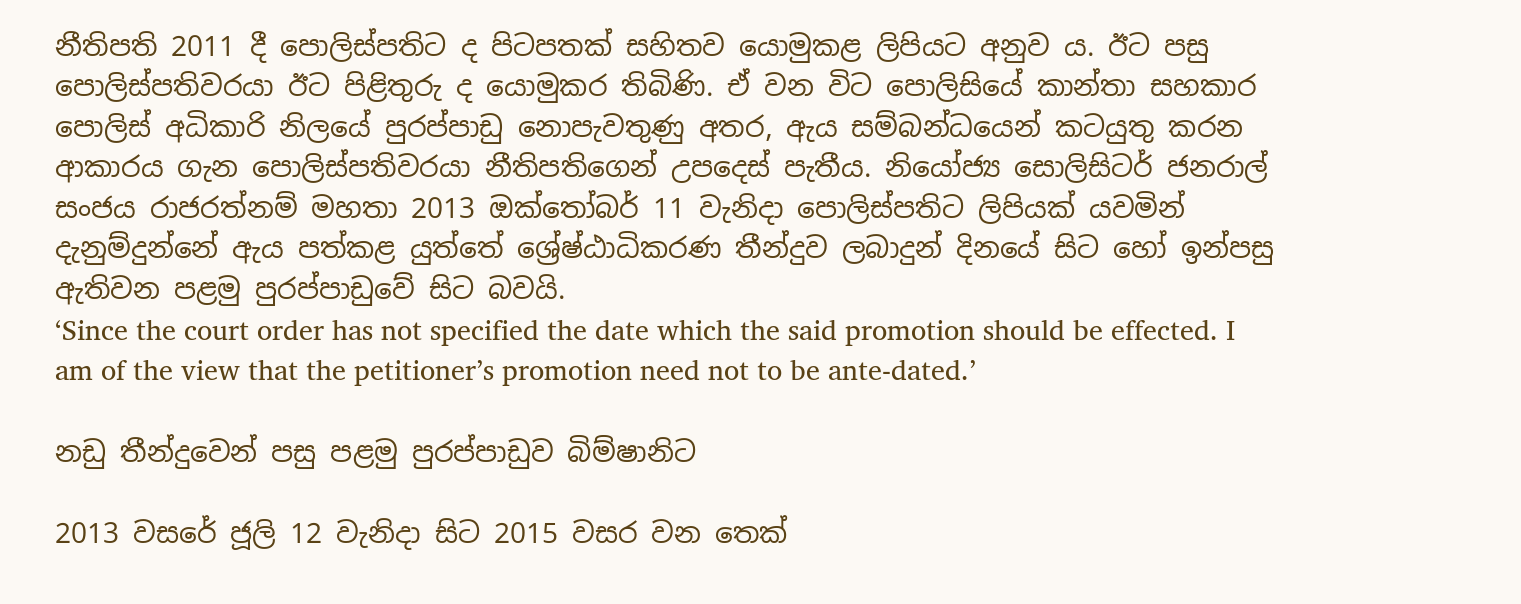නීතිපති 2011 දී පොලිස්පතිට ද පිටපතක් සහිතව යොමුකළ ලිපියට අනුව ය. ඊට පසු පොලිස්පතිවරයා ඊට පිළිතුරු ද යොමුකර තිබිණි. ඒ වන විට පොලිසියේ කාන්තා සහකාර පොලිස් අධිකාරි නිලයේ පුරප්පාඩු නොපැවතුණු අතර, ඇය සම්බන්ධයෙන් කටයුතු කරන ආකාරය ගැන පොලිස්පතිවරයා නීතිපතිගෙන් උපදෙස් පැතීය. නියෝජ්‍ය සොලිසිටර් ජනරාල් සංජය රාජරත්නම් මහතා 2013 ඔක්තෝබර් 11 වැනිදා පොලිස්පතිට ලිපියක් යවමින් දැනුම්දුන්නේ ඇය පත්කළ යුත්තේ ශ්‍රේෂ්ඨාධිකරණ තීන්දුව ලබාදුන් දිනයේ සිට හෝ ඉන්පසු ඇතිවන පළමු පුරප්පාඩුවේ සිට බවයි.
‘Since the court order has not specified the date which the said promotion should be effected. I am of the view that the petitioner’s promotion need not to be ante-dated.’

නඩු තීන්දුවෙන් පසු පළමු පුරප්පාඩුව බිම්ෂානිට

2013 වසරේ ජූලි 12 වැනිදා සිට 2015 වසර වන තෙක්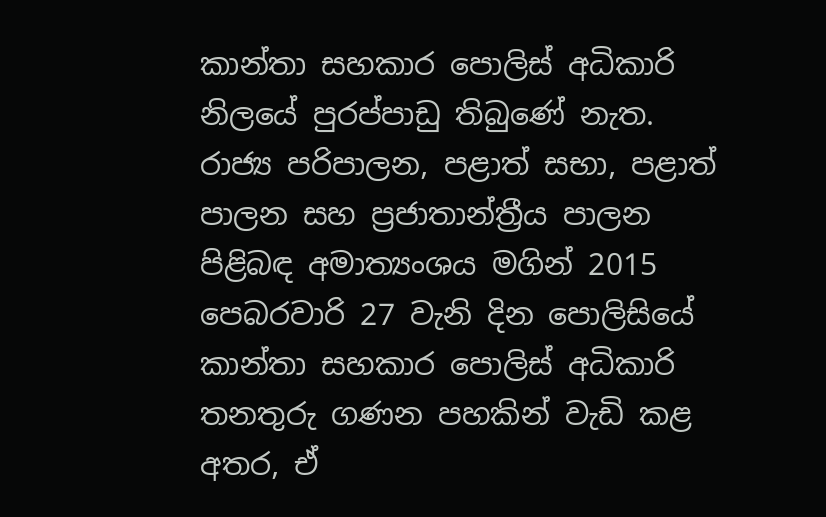කාන්තා සහකාර පොලිස් අධිකාරි නිලයේ පුරප්පාඩු තිබුණේ නැත. රාජ්‍ය පරිපාලන, පළාත් සභා, පළාත් පාලන සහ ප්‍රජාතාන්ත්‍රීය පාලන පිළිබඳ අමාත්‍යංශය මගින් 2015 පෙබරවාරි 27 වැනි දින පොලිසියේ කාන්තා සහකාර පොලිස් අධිකාරි තනතුරු ගණන පහකින් වැඩි කළ අතර, ඒ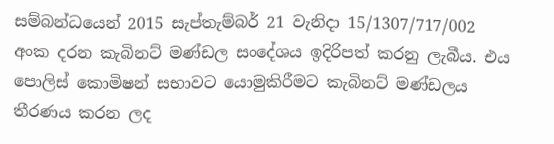සම්බන්ධයෙන් 2015 සැප්තැම්බර් 21 වැනිදා 15/1307/717/002 අංක දරන කැබිනට් මණ්ඩල සංදේශය ඉදිරිපත් කරනු ලැබීය. එය පොලිස් කොමිෂන් සභාවට යොමුකිරීමට කැබිනට් මණ්ඩලය තීරණය කරන ලද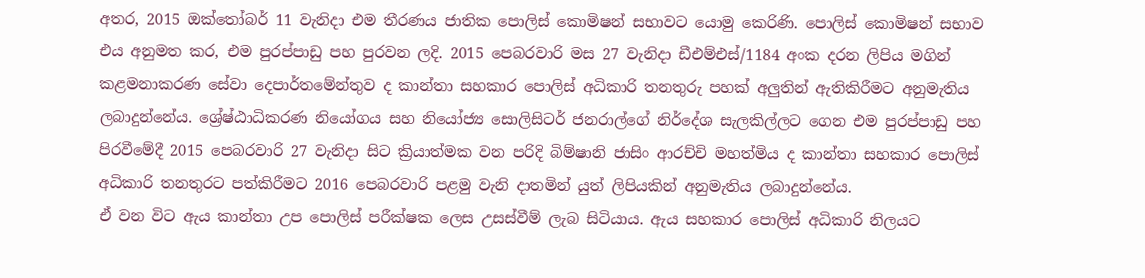අතර, 2015 ඔක්තෝබර් 11 වැනිදා එම තීරණය ජාතික පොලිස් කොමිෂන් සභාවට යොමු කෙරිණි. පොලිස් කොමිෂන් සභාව එය අනුමත කර, එම පුරප්පාඩු පහ පුරවන ලදි. 2015 පෙබරවාරි මස 27 වැනිදා ඩීඑම්එස්/1184 අංක දරන ලිපිය මගින් කළමනාකරණ සේවා දෙපාර්තමේන්තුව ද කාන්තා සහකාර පොලිස් අධිකාරි තනතුරු පහක් අලුතින් ඇතිකිරීමට අනුමැතිය ලබාදුන්නේය. ශ්‍රේෂ්ඨාධිකරණ නියෝගය සහ නියෝජ්‍ය සොලිසිටර් ජනරාල්ගේ නිර්දේශ සැලකිල්ලට ගෙන එම පුරප්පාඩු පහ පිරවීමේදී 2015 පෙබරවාරි 27 වැනිදා සිට ක්‍රියාත්මක වන පරිදි බිම්ෂානි ජාසිං ආරච්චි මහත්මිය ද කාන්තා සහකාර පොලිස් අධිකාරි තනතුරට පත්කිරීමට 2016 පෙබරවාරි පළමු වැනි දාතමින් යුත් ලිපියකින් අනුමැතිය ලබාදුන්නේය.
ඒ වන විට ඇය කාන්තා උප පොලිස් පරීක්ෂක ලෙස උසස්වීම් ලැබ සිටියාය. ඇය සහකාර පොලිස් අධිකාරි නිලයට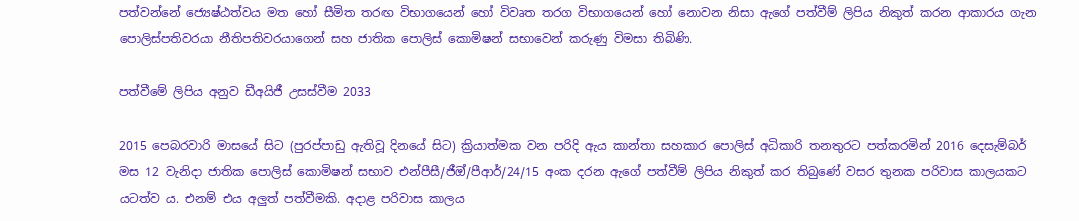පත්වන්නේ ජ්‍යෙෂ්ඨත්වය මත හෝ සීමිත තරඟ විභාගයෙන් හෝ විවෘත තරග විභාගයෙන් හෝ නොවන නිසා ඇගේ පත්වීම් ලිපිය නිකුත් කරන ආකාරය ගැන පොලිස්පතිවරයා නීතිපතිවරයාගෙන් සහ ජාතික පොලිස් කොමිෂන් සභාවෙන් කරුණු විමසා තිබිණි.

පත්වීමේ ලිපිය අනුව ඩීඅයිජී උසස්වීම 2033

2015 පෙබරවාරි මාසයේ සිට (පුරප්පාඩු ඇතිවූ දිනයේ සිට) ක්‍රියාත්මක වන පරිදි ඇය කාන්තා සහකාර පොලිස් අධිකාරි තනතුරට පත්කරමින් 2016 දෙසැම්බර් මස 12 වැනිදා ජාතික පොලිස් කොමිෂන් සභාව එන්පීසී/ජීඔ්/පීආර්/24/15 අංක දරන ඇගේ පත්වීම් ලිපිය නිකුත් කර තිබුණේ වසර තුනක පරිවාස කාලයකට යටත්ව ය. එනම් එය අලුත් පත්වීමකි. අදාළ පරිවාස කාලය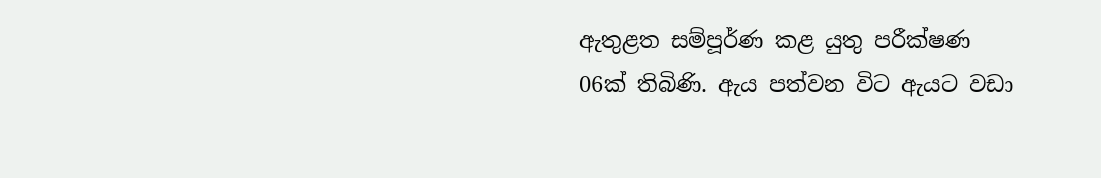ඇතුළත සම්පූර්ණ කළ යුතු පරීක්ෂණ 06ක් තිබිණි. ඇය පත්වන විට ඇයට වඩා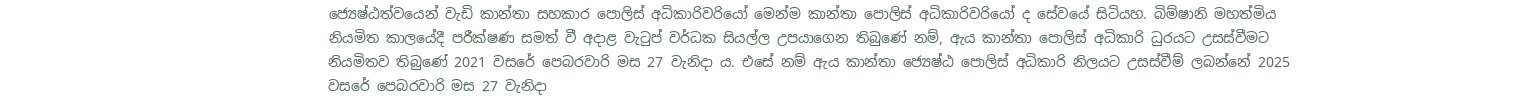ජ්‍යෙෂ්ඨත්වයෙන් වැඩි කාන්තා සහකාර පොලිස් අධිකාරිවරියෝ මෙන්ම කාන්තා පොලිස් අධිකාරිවරියෝ ද සේවයේ සිටියහ. බිම්ෂානි මහත්මිය නියමිත කාලයේදී පරීක්ෂණ සමත් වී අදාළ වැටුප් වර්ධක සියල්ල උපයාගෙන තිබුණේ නම්, ඇය කාන්තා පොලිස් අධිකාරි ධුරයට උසස්වීමට නියමිතව තිබුණේ 2021 වසරේ පෙබරවාරි මස 27 වැනිදා ය. එසේ නම් ඇය කාන්තා ජ්‍යෙෂ්ඨ පොලිස් අධිකාරි නිලයට උසස්වීම් ලබන්නේ 2025 වසරේ පෙබරවාරි මස 27 වැනිදා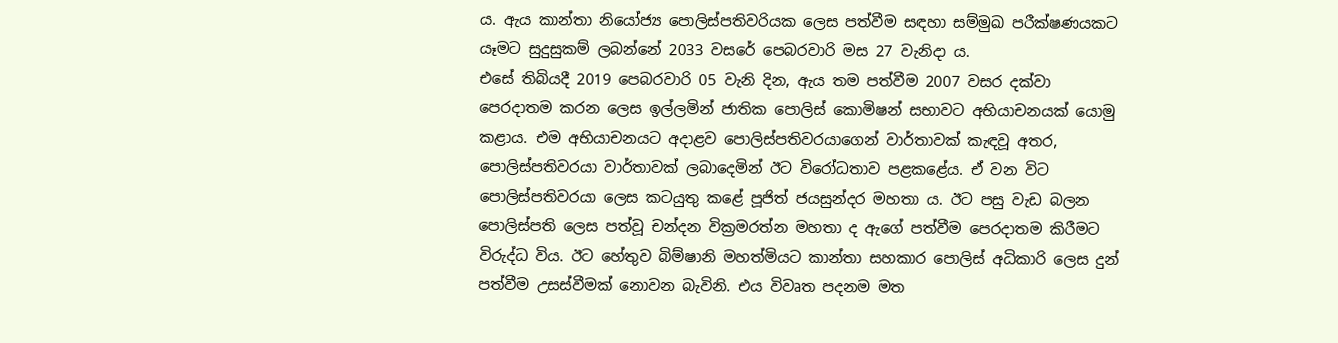ය. ඇය කාන්තා නියෝජ්‍ය පොලිස්පතිවරියක ලෙස පත්වීම සඳහා සම්මුඛ පරීක්ෂණයකට යෑමට සුදුසුකම් ලබන්නේ 2033 වසරේ පෙබරවාරි මස 27 වැනිදා ය.
එසේ තිබියදී 2019 පෙබරවාරි 05 වැනි දින, ඇය තම පත්වීම 2007 වසර දක්වා පෙරදාතම කරන ලෙස ඉල්ලමින් ජාතික පොලිස් කොමිෂන් සභාවට අභියාචනයක් යොමු කළාය. එම අභියාචනයට අදාළව පොලිස්පතිවරයාගෙන් වාර්තාවක් කැඳවූ අතර, පොලිස්පතිවරයා වාර්තාවක් ලබාදෙමින් ඊට විරෝධතාව පළකළේය. ඒ වන විට පොලිස්පතිවරයා ලෙස කටයුතු කළේ පූජිත් ජයසුන්දර මහතා ය. ඊට පසු වැඩ බලන පොලිස්පති ලෙස පත්වූ චන්දන වික්‍රමරත්න මහතා ද ඇගේ පත්වීම පෙරදාතම කිරීමට විරුද්ධ විය. ඊට හේතුව බිම්ෂානි මහත්මියට කාන්තා සහකාර පොලිස් අධිකාරි ලෙස දුන් පත්වීම උසස්වීමක් නොවන බැවිනි. එය විවෘත පදනම මත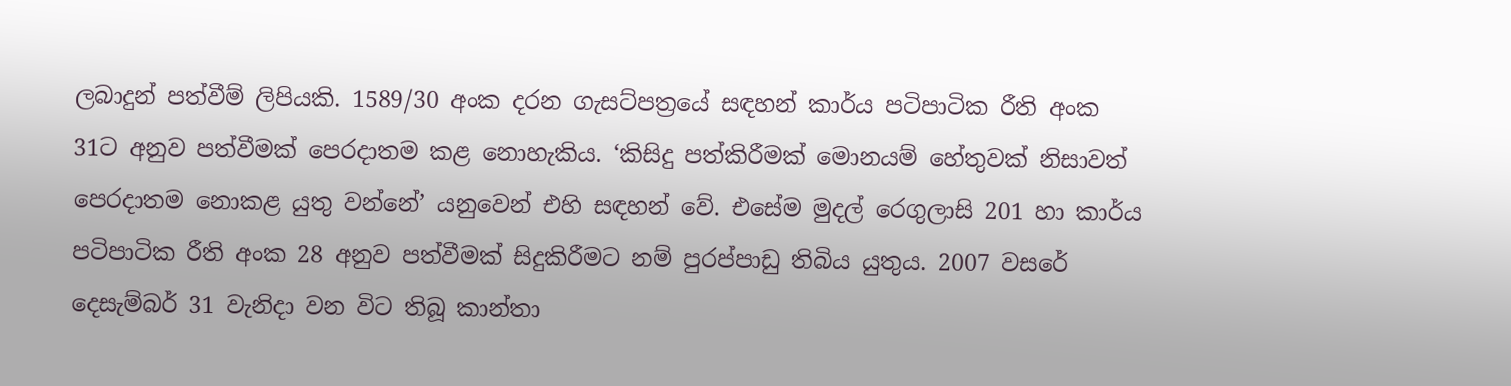ලබාදුන් පත්වීම් ලිපියකි. 1589/30 අංක දරන ගැසට්පත්‍රයේ සඳහන් කාර්ය පටිපාටික රීති අංක 31ට අනුව පත්වීමක් පෙරදාතම කළ නොහැකිය. ‘කිසිදු පත්කිරීමක් මොනයම් හේතුවක් නිසාවත් පෙරදාතම නොකළ යුතු වන්නේ’ යනුවෙන් එහි සඳහන් වේ. එසේම මුදල් රෙගුලාසි 201 හා කාර්ය පටිපාටික රීති අංක 28 අනුව පත්වීමක් සිදුකිරීමට නම් පුරප්පාඩු තිබිය යුතුය. 2007 වසරේ දෙසැම්බර් 31 වැනිදා වන විට තිබූ කාන්තා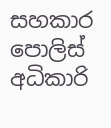සහකාර පොලිස් අධිකාරි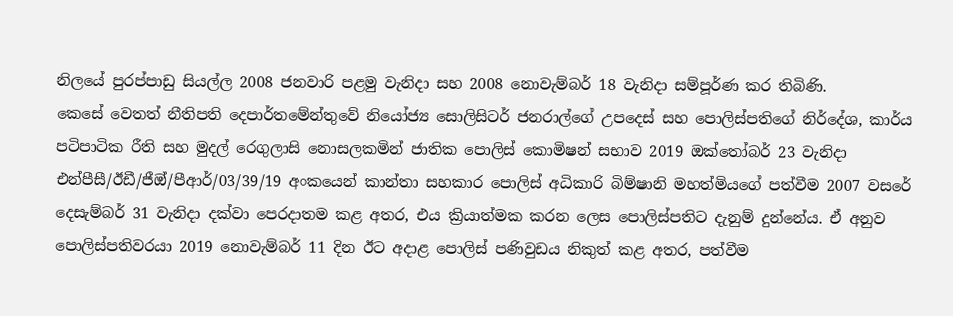නිලයේ පුරප්පාඩු සියල්ල 2008 ජනවාරි පළමු වැනිදා සහ 2008 නොවැම්බර් 18 වැනිදා සම්පූර්ණ කර තිබිණි.
කෙසේ වෙතත් නීතිපති දෙපාර්තමේන්තුවේ නියෝජ්‍ය සොලිසිටර් ජනරාල්ගේ උපදෙස් සහ පොලිස්පතිගේ නිර්දේශ, කාර්ය පටිපාටික රීති සහ මුදල් රෙගුලාසි නොසලකමින් ජාතික පොලිස් කොමිෂන් සභාව 2019 ඔක්තෝබර් 23 වැනිදා එන්පීසී/ඊඩී/ජීඔ්/පීආර්/03/39/19 අංකයෙන් කාන්තා සහකාර පොලිස් අධිකාරි බිම්ෂානි මහත්මියගේ පත්වීම 2007 වසරේ දෙසැම්බර් 31 වැනිදා දක්වා පෙරදාතම කළ අතර, එය ක්‍රියාත්මක කරන ලෙස පොලිස්පතිට දැනුම් දුන්නේය. ඒ අනුව පොලිස්පතිවරයා 2019 නොවැම්බර් 11 දින ඊට අදාළ පොලිස් පණිවුඩය නිකුත් කළ අතර, පත්වීම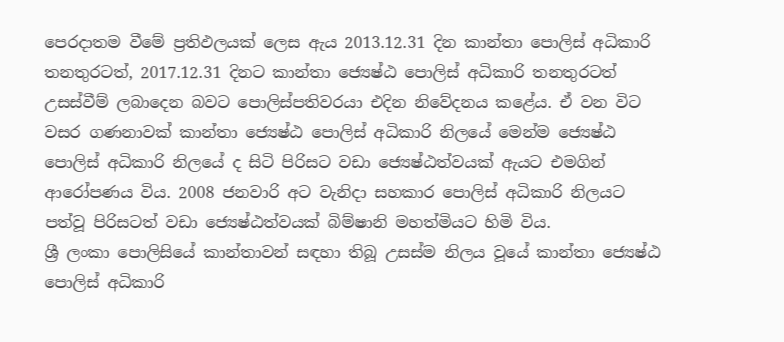පෙරදාතම වීමේ ප්‍රතිඵලයක් ලෙස ඇය 2013.12.31 දින කාන්තා පොලිස් අධිකාරි තනතුරටත්, 2017.12.31 දිනට කාන්තා ජ්‍යෙෂ්ඨ පොලිස් අධිකාරි තනතුරටත් උසස්වීම් ලබාදෙන බවට පොලිස්පතිවරයා එදින නිවේදනය කළේය. ඒ වන විට වසර ගණනාවක් කාන්තා ජ්‍යෙෂ්ඨ පොලිස් අධිකාරි නිලයේ මෙන්ම ජ්‍යෙෂ්ඨ පොලිස් අධිකාරි නිලයේ ද සිටි පිරිසට වඩා ජ්‍යෙෂ්ඨත්වයක් ඇයට එමගින් ආරෝපණය විය. 2008 ජනවාරි අට වැනිදා සහකාර පොලිස් අධිකාරි නිලයට පත්වූ පිරිසටත් වඩා ජ්‍යෙෂ්ඨත්වයක් බිම්ෂානි මහත්මියට හිමි විය.
ශ්‍රී ලංකා පොලිසියේ කාන්තාවන් සඳහා තිබූ උසස්ම නිලය වූයේ කාන්තා ජ්‍යෙෂ්ඨ පොලිස් අධිකාරි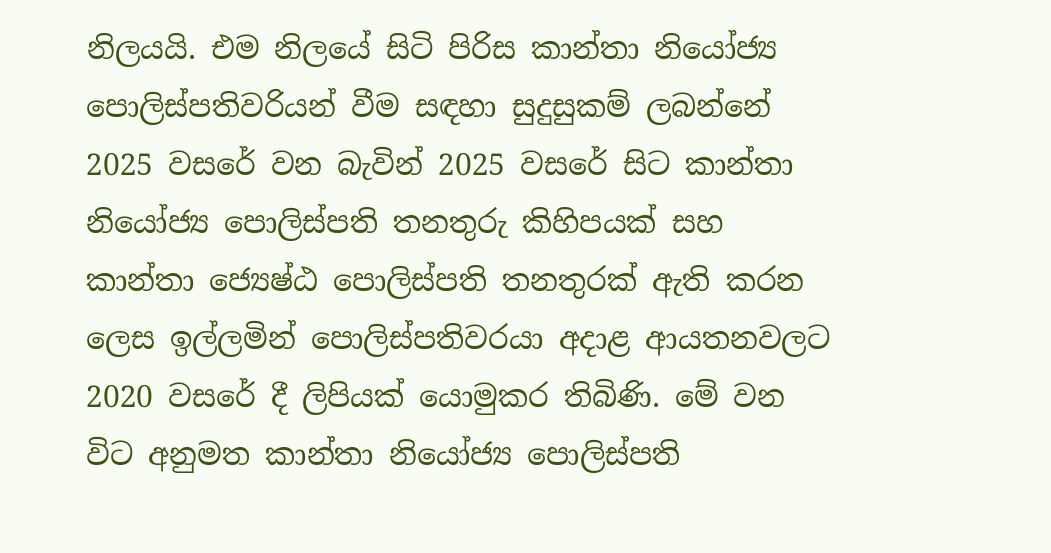නිලයයි. එම නිලයේ සිටි පිරිස කාන්තා නියෝජ්‍ය පොලිස්පතිවරියන් වීම සඳහා සුදුසුකම් ලබන්නේ 2025 වසරේ වන බැවින් 2025 වසරේ සිට කාන්තා නියෝජ්‍ය පොලිස්පති තනතුරු කිහිපයක් සහ කාන්තා ජ්‍යෙෂ්ඨ පොලිස්පති තනතුරක් ඇති කරන ලෙස ඉල්ලමින් පොලිස්පතිවරයා අදාළ ආයතනවලට 2020 වසරේ දී ලිපියක් යොමුකර තිබිණි. මේ වන විට අනුමත කාන්තා නියෝජ්‍ය පොලිස්පති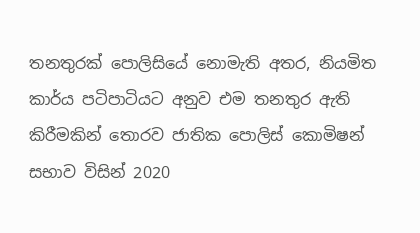තනතුරක් පොලිසියේ නොමැති අතර, නියමිත කාර්ය පටිපාටියට අනුව එම තනතුර ඇති කිරීමකින් තොරව ජාතික පොලිස් කොමිෂන් සභාව විසින් 2020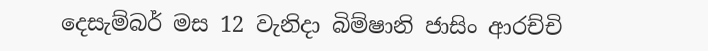දෙසැම්බර් මස 12 වැනිදා බිම්ෂානි ජාසිං ආරච්චි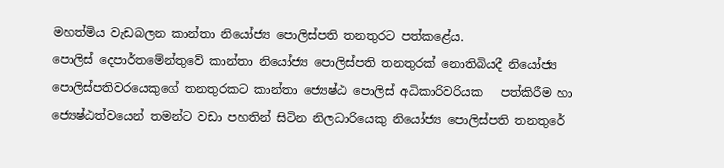මහත්මිය වැඩබලන කාන්තා නියෝජ්‍ය පොලිස්පති තනතුරට පත්කළේය.
පොලිස් දෙපාර්තමේන්තුවේ කාන්තා නියෝජ්‍ය පොලිස්පති තනතුරක් නොතිබියදී නියෝජ්‍ය පොලිස්පතිවරයෙකුගේ තනතුරකට කාන්තා ජ්‍යෙෂ්ඨ පොලිස් අධිකාරිවරියක   පත්කිරීම හා ජ්‍යෙෂ්ඨත්වයෙන් තමන්ට වඩා පහතින් සිටින නිලධාරියෙකු නියෝජ්‍ය පොලිස්පති තනතුරේ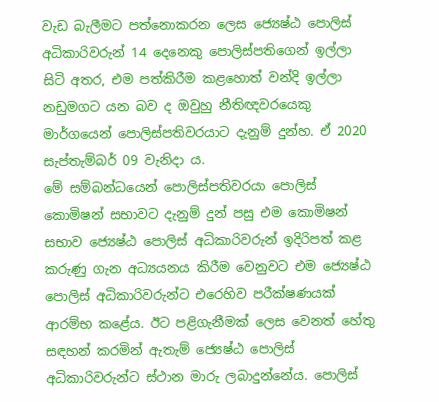වැඩ බැලීමට පත්නොකරන ලෙස ජ්‍යෙෂ්ඨ පොලිස් අධිකාරිවරුන් 14 දෙනෙකු පොලිස්පතිගෙන් ඉල්ලා සිටි අතර, එම පත්කිරීම කළහොත් වන්දි ඉල්ලා නඩුමගට යන බව ද ඔවුහු නීතිඥවරයෙකු මාර්ගයෙන් පොලිස්පතිවරයාට දැනුම් දුන්හ. ඒ 2020 සැප්තැම්බර් 09 වැනිදා ය.
මේ සම්බන්ධයෙන් පොලිස්පතිවරයා පොලිස් කොමිෂන් සභාවට දැනුම් දුන් පසු එම කොමිෂන් සභාව ජ්‍යෙෂ්ඨ පොලිස් අධිකාරිවරුන් ඉදිරිපත් කළ කරුණු ගැන අධ්‍යයනය කිරීම වෙනුවට එම ජ්‍යෙෂ්ඨ පොලිස් අධිකාරිවරුන්ට එරෙහිව පරීක්ෂණයක් ආරම්භ කළේය. ඊට පළිගැනීමක් ලෙස වෙනත් හේතු සඳහන් කරමින් ඇතැම් ජ්‍යෙෂ්ඨ පොලිස් අධිකාරිවරුන්ට ස්ථාන මාරු ලබාදුන්නේය. පොලිස්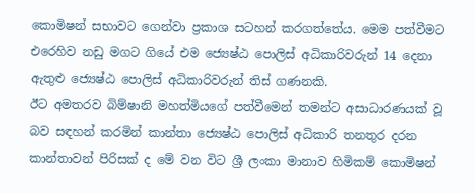කොමිෂන් සභාවට ගෙන්වා ප්‍රකාශ සටහන් කරගත්තේය. මෙම පත්වීමට එරෙහිව නඩු මගට ගියේ එම ජ්‍යෙෂ්ඨ පොලිස් අධිකාරිවරුන් 14 දෙනා ඇතුළු ජ්‍යෙෂ්ඨ පොලිස් අධිකාරිවරුන් තිස් ගණනකි.
ඊට අමතරව බිම්ෂානි මහත්මියගේ පත්වීමෙන් තමන්ට අසාධාරණයක් වූ බව සඳහන් කරමින් කාන්තා ජ්‍යෙෂ්ඨ පොලිස් අධිකාරි තනතුර දරන කාන්තාවන් පිරිසක් ද මේ වන විට ශ්‍රී ලංකා මානාව හිමිකම් කොමිෂන්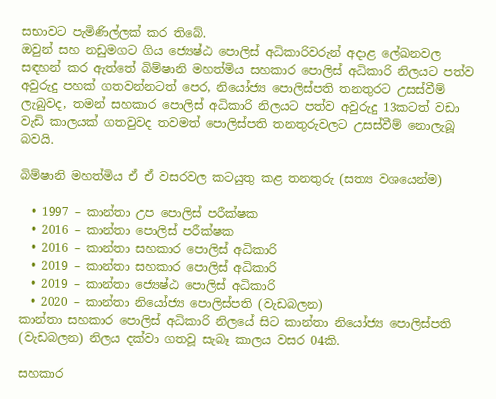සභාවට පැමිණිල්ලක් කර තිබේ.
ඔවුන් සහ නඩුමගට ගිය ජ්‍යෙෂ්ඨ පොලිස් අධිකාරිවරුන් අදාළ ලේඛනවල සඳහන් කර ඇත්තේ බිම්ෂානි මහත්මිය සහකාර පොලිස් අධිකාරි නිලයට පත්ව අවුරුදු පහක් ගතවන්නටත් පෙර, නියෝජ්‍ය පොලිස්පති තනතුරට උසස්වීම් ලැබුවද, තමන් සහකාර පොලිස් අධිකාරි නිලයට පත්ව අවුරුදු 13කටත් වඩා වැඩි කාලයක් ගතවුවද තවමත් පොලිස්පති තනතුරුවලට උසස්වීම් නොලැබූ බවයි.

බිම්ෂානි මහත්මිය ඒ ඒ වසරවල කටයුතු කළ තනතුරු (සත්‍ය වශයෙන්ම)

  • 1997 – කාන්තා උප පොලිස් පරීක්ෂක
  • 2016 – කාන්තා පොලිස් පරීක්ෂක
  • 2016 – කාන්තා සහකාර පොලිස් අධිකාරි
  • 2019 – කාන්තා සහකාර පොලිස් අධිකාරි
  • 2019 – කාන්තා ජ්‍යෙෂ්ඨ පොලිස් අධිකාරි
  • 2020 – කාන්තා නියෝජ්‍ය පොලිස්පති (වැඩබලන)
කාන්තා සහකාර පොලිස් අධිකාරි නිලයේ සිට කාන්තා නියෝජ්‍ය පොලිස්පති (වැඩබලන) නිලය දක්වා ගතවූ සැබෑ කාලය වසර 04කි.

සහකාර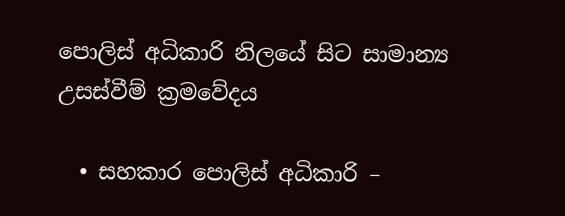පොලිස් අධිකාරි නිලයේ සිට සාමාන්‍ය උසස්වීම් ක්‍රමවේදය

  • සහකාර පොලිස් අධිකාරි –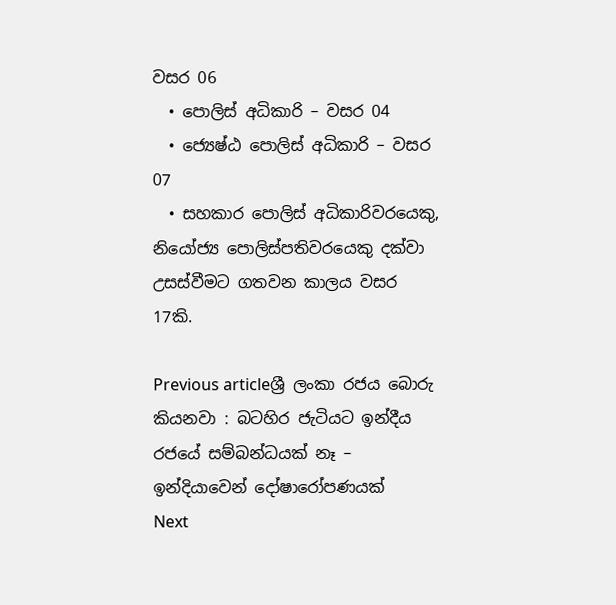වසර 06
  • පොලිස් අධිකාරි – වසර 04
  • ජ්‍යෙෂ්ඨ පොලිස් අධිකාරි – වසර 07
  • සහකාර පොලිස් අධිකාරිවරයෙකු, නියෝජ්‍ය පොලිස්පතිවරයෙකු දක්වා උසස්වීමට ගතවන කාලය වසර 17කි.

Previous articleශ්‍රී ලංකා රජය බොරු කියනවා : බටහිර ජැටියට ඉන්දීය රජයේ සම්බන්ධයක් නෑ – ඉන්දියාවෙන් දෝෂාරෝපණයක්
Next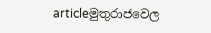articleමුතුරාජවෙල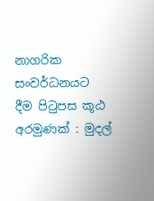නාගරික සංවර්ධනයට දීම පිටුපස කූඨ අරමුණක් : මුදල්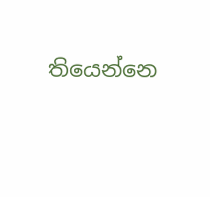තියෙන්නෙ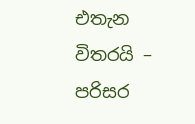එතැන විතරයි – පරිසර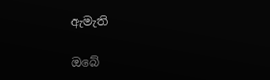ඇමැති

ඔබේ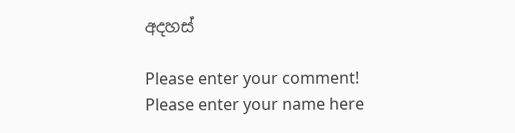අදහස්

Please enter your comment!
Please enter your name here